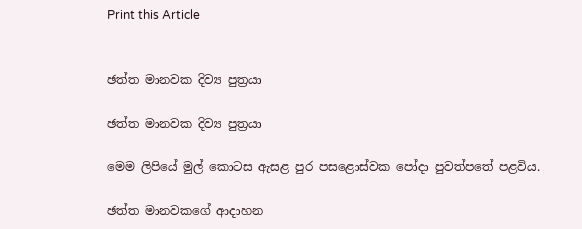Print this Article


ඡත්ත මානවක දිව්‍ය පුත්‍රයා

ඡත්ත මානවක දිව්‍ය පුත්‍රයා

මෙම ලිපියේ මුල් කොටස ඇසළ පුර පසළොස්වක පෝදා පුවත්පතේ පළවිය.

ඡත්ත මානවකගේ ආදාහන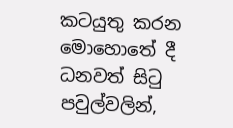කටයුතු කරන මොහොතේ දී ධනවත් සිටු පවුල්වලින්,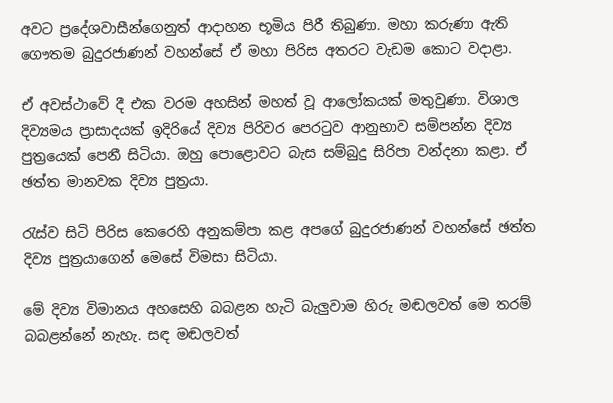අවට ප්‍රදේශවාසීන්ගෙනුත් ආදාහන භූමිය පිරී තිබුණා. මහා කරුණා ඇති ගෞතම බුදුරජාණන් වහන්සේ ඒ මහා පිරිස අතරට වැඩම කොට වදාළා.

ඒ අවස්ථාවේ දී එක වරම අහසින් මහත් වූ ආලෝකයක් මතුවුණා. විශාල දිව්‍යමය ප්‍රාසාදයක් ඉදිරියේ දිව්‍ය පිරිවර පෙරටුව ආනුභාව සම්පන්න දිව්‍ය පුත්‍රයෙක් පෙනී සිටියා. ඔහු පොළොවට බැස සම්බුදු සිරිපා වන්දනා කළා. ඒ ඡත්ත මානවක දිව්‍ය පුත්‍රයා.

රැස්ව සිටි පිරිස කෙරෙහි අනුකම්පා කළ අපගේ බුදුරජාණන් වහන්සේ ඡත්ත දිව්‍ය පුත්‍රයාගෙන් මෙසේ විමසා සිටියා.

මේ දිව්‍ය විමානය අහසෙහි බබළන හැටි බැලුවාම හිරු මඬලවත් මෙ තරම් බබළන්නේ නැහැ. සඳ මඬලවත්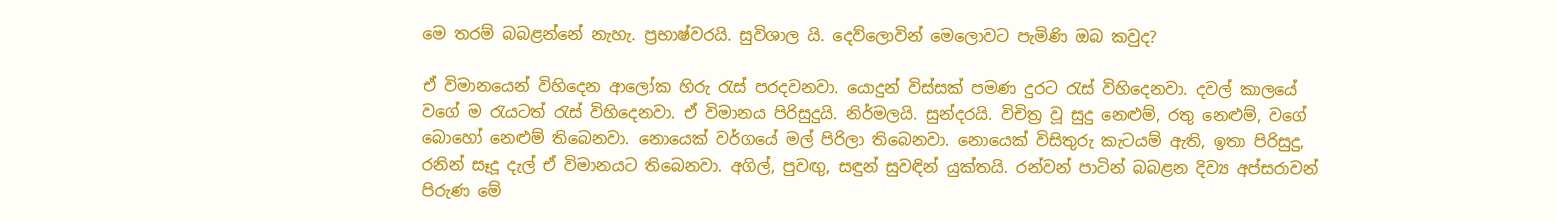මෙ තරම් බබළන්නේ නැහැ. ප්‍රභාෂ්වරයි. සුවිශාල යි. දෙව්ලොවින් මෙලොවට පැමිණි ඔබ කවුද?

ඒ විමානයෙන් විහිදෙන ආලෝක හිරු රැස් පරදවනවා. යොදුන් විස්සක් පමණ දුරට රැස් විහිදෙනවා. දවල් කාලයේ වගේ ම රැයටත් රැස් විහිදෙනවා. ඒ විමානය පිරිසුදුයි. නිර්මලයි. සුන්දරයි. විචිත්‍ර වූ සුදු නෙළුම්, රතු නෙළුම්, වගේ බොහෝ නෙළුම් තිබෙනවා. නොයෙක් වර්ගයේ මල් පිරිලා තිබෙනවා. නොයෙක් විසිතුරු කැටයම් ඇති, ඉතා පිරිසුදු, රනින් සෑදූ දැල් ඒ විමානයට තිබෙනවා. අගිල්, පුවඟු, සඳුන් සුවඳින් යුක්තයි. රන්වන් පාටින් බබළන දිව්‍ය අප්සරාවන් පිරුණ මේ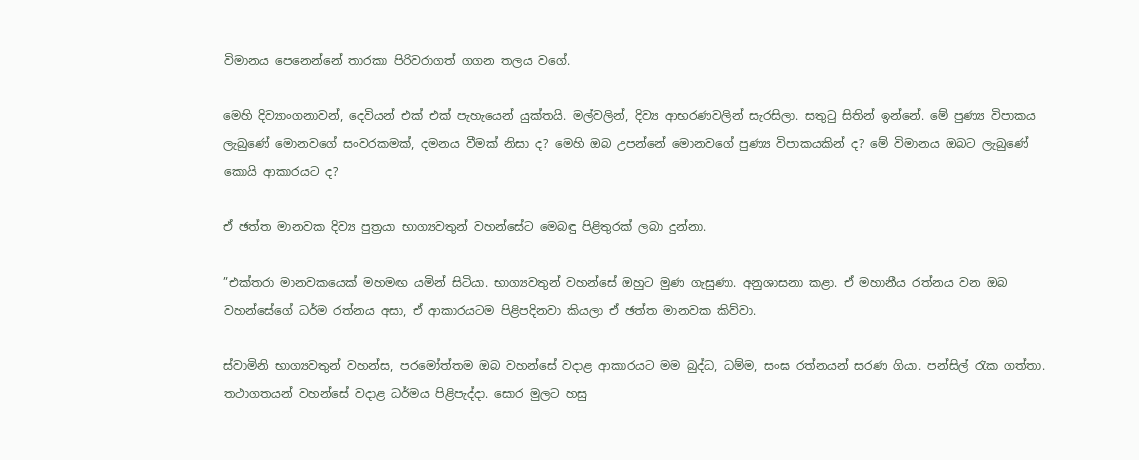විමානය පෙනෙන්නේ තාරකා පිරිවරාගත් ගගන තලය වගේ.

මෙහි දිව්‍යාංගනාවන්, දෙවියන් එක් එක් පැහැයෙන් යුක්තයි. මල්වලින්, දිව්‍ය ආභරණවලින් සැරසිලා. සතුටු සිතින් ඉන්නේ. මේ පුණ්‍ය විපාකය ලැබුණේ මොනවගේ සංවරකමක්, දමනය වීමක් නිසා ද? මෙහි ඔබ උපන්නේ මොනවගේ පුණ්‍ය විපාකයකින් ද? මේ විමානය ඔබට ලැබුණේ කොයි ආකාරයට ද?

ඒ ඡත්ත මානවක දිව්‍ය පුත්‍රයා භාග්‍යවතුන් වහන්සේට මෙබඳු පිළිතුරක් ලබා දුන්නා.

”එක්තරා මානවකයෙක් මහමඟ යමින් සිටියා. භාග්‍යවතුන් වහන්සේ ඔහුට මුණ ගැසුණා. අනුශාසනා කළා. ඒ මහානීය රත්නය වන ඔබ වහන්සේගේ ධර්ම රත්නය අසා, ඒ ආකාරයටම පිළිපදිනවා කියලා ඒ ඡත්ත මානවක කිව්වා.

ස්වාමිනි භාග්‍යවතුන් වහන්ස, පරමෝත්තම ඔබ වහන්සේ වදාළ ආකාරයට මම බුද්ධ, ධම්ම, සංඝ රත්නයන් සරණ ගියා. පන්සිල් රැක ගත්තා. තථාගතයන් වහන්සේ වදාළ ධර්මය පිළිපැද්දා. සොර මුලට හසු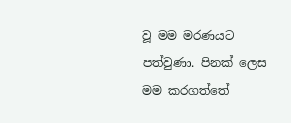වූ මම මරණයට පත්වුණා. පිනක් ලෙස මම කරගත්තේ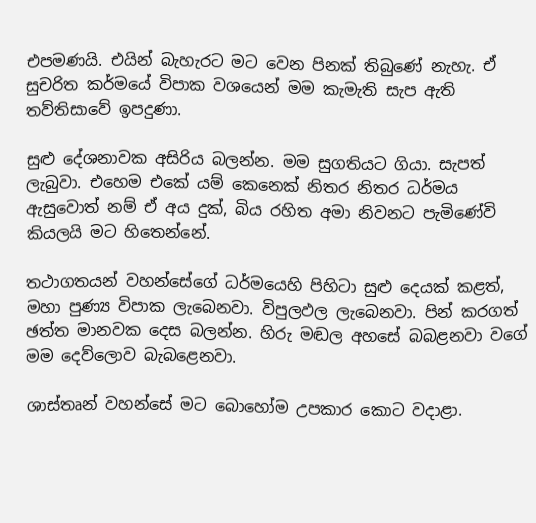එපමණයි. එයින් බැහැරට මට වෙන පිනක් තිබුණේ නැහැ. ඒ සුචරිත කර්මයේ විපාක වශයෙන් මම කැමැති සැප ඇති තව්තිසාවේ ඉපදුණා.

සුළු දේශනාවක අසිරිය බලන්න. මම සුගතියට ගියා. සැපත් ලැබුවා. එහෙම එකේ යම් කෙනෙක් නිතර නිතර ධර්මය ඇසුවොත් නම් ඒ අය දුක්, බිය රහිත අමා නිවනට පැමිණේවි කියලයි මට හිතෙන්නේ.

තථාගතයන් වහන්සේගේ ධර්මයෙහි පිහිටා සුළු දෙයක් කළත්, මහා පුණ්‍ය විපාක ලැබෙනවා. විපුලඵල ලැබෙනවා. පින් කරගත් ඡත්ත මානවක දෙස බලන්න. හිරු මඬල අහසේ බබළනවා වගේ මම දෙව්ලොව බැබළෙනවා.

ශාස්තෘන් වහන්සේ මට බොහෝම උපකාර කොට වදාළා.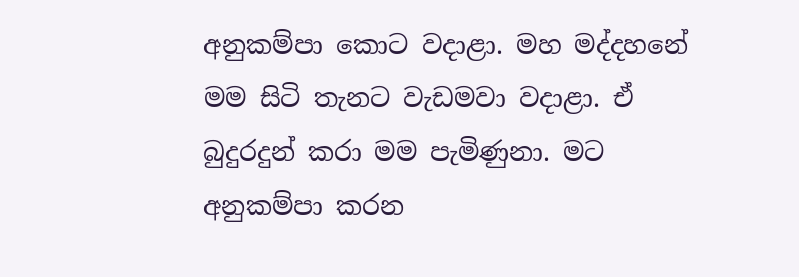අනුකම්පා කොට වදාළා. මහ මද්දහනේ මම සිටි තැනට වැඩමවා වදාළා. ඒ බුදුරදුන් කරා මම පැමිණුනා. මට අනුකම්පා කරන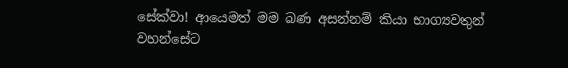සේක්වා! ආයෙමත් මම බණ අසන්නම් කියා භාග්‍යවතුන් වහන්සේට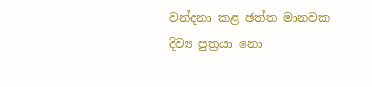වන්දනා කළ ඡත්ත මානවක දිව්‍ය පුත්‍රයා නො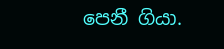පෙනී ගියා.